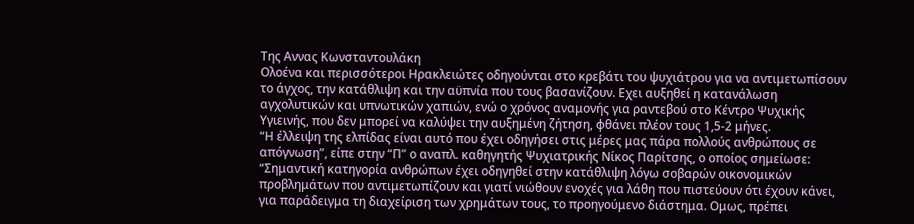Της Αννας Κωνσταντουλάκη
Ολοένα και περισσότεροι Ηρακλειώτες οδηγούνται στο κρεβάτι του ψυχιάτρου για να αντιμετωπίσουν το άγχος, την κατάθλιψη και την αϋπνία που τους βασανίζουν. Εχει αυξηθεί η κατανάλωση αγχολυτικών και υπνωτικών χαπιών, ενώ ο χρόνος αναμονής για ραντεβού στο Κέντρο Ψυχικής Υγιεινής, που δεν μπορεί να καλύψει την αυξημένη ζήτηση, φθάνει πλέον τους 1,5-2 μήνες.
“Η έλλειψη της ελπίδας είναι αυτό που έχει οδηγήσει στις μέρες μας πάρα πολλούς ανθρώπους σε απόγνωση”, είπε στην “Π” ο αναπλ. καθηγητής Ψυχιατρικής Νίκος Παρίτσης, ο οποίος σημείωσε: “Σημαντική κατηγορία ανθρώπων έχει οδηγηθεί στην κατάθλιψη λόγω σοβαρών οικονομικών προβλημάτων που αντιμετωπίζουν και γιατί νιώθουν ενοχές για λάθη που πιστεύουν ότι έχουν κάνει, για παράδειγμα τη διαχείριση των χρημάτων τους, το προηγούμενο διάστημα. Ομως, πρέπει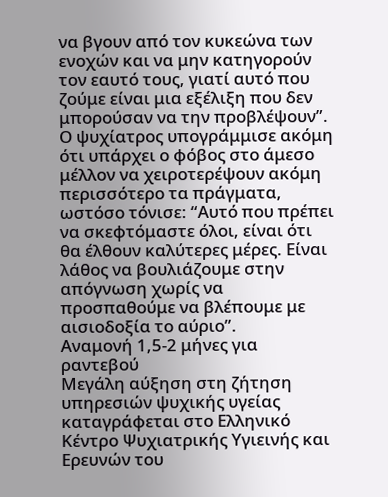να βγουν από τον κυκεώνα των ενοχών και να μην κατηγορούν τον εαυτό τους, γιατί αυτό που ζούμε είναι μια εξέλιξη που δεν μπορούσαν να την προβλέψουν”.
Ο ψυχίατρος υπογράμμισε ακόμη ότι υπάρχει ο φόβος στο άμεσο μέλλον να χειροτερέψουν ακόμη περισσότερο τα πράγματα, ωστόσο τόνισε: “Αυτό που πρέπει να σκεφτόμαστε όλοι, είναι ότι θα έλθουν καλύτερες μέρες. Είναι λάθος να βουλιάζουμε στην απόγνωση χωρίς να προσπαθούμε να βλέπουμε με αισιοδοξία το αύριο”.
Αναμονή 1,5-2 μήνες για ραντεβού
Μεγάλη αύξηση στη ζήτηση υπηρεσιών ψυχικής υγείας καταγράφεται στο Ελληνικό Κέντρο Ψυχιατρικής Υγιεινής και Ερευνών του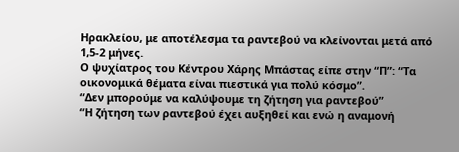Ηρακλείου, με αποτέλεσμα τα ραντεβού να κλείνονται μετά από 1,5-2 μήνες.
Ο ψυχίατρος του Κέντρου Χάρης Μπάστας είπε στην “Π”: “Τα οικονομικά θέματα είναι πιεστικά για πολύ κόσμο”.
“Δεν μπορούμε να καλύψουμε τη ζήτηση για ραντεβού”
“Η ζήτηση των ραντεβού έχει αυξηθεί και ενώ η αναμονή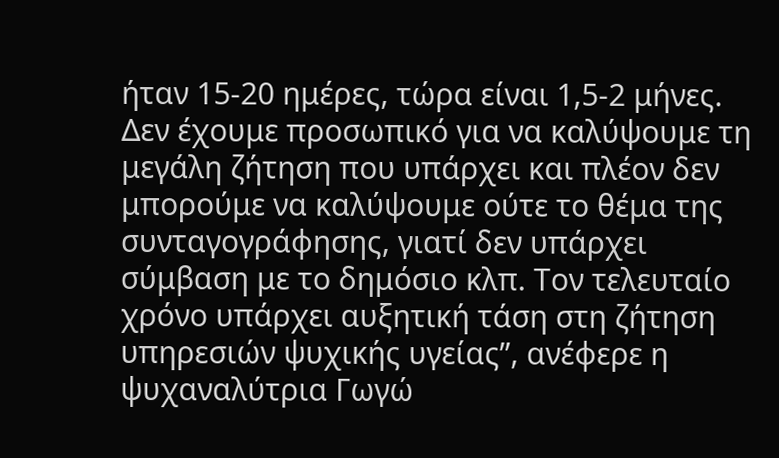ήταν 15-20 ημέρες, τώρα είναι 1,5-2 μήνες. Δεν έχουμε προσωπικό για να καλύψουμε τη μεγάλη ζήτηση που υπάρχει και πλέον δεν μπορούμε να καλύψουμε ούτε το θέμα της συνταγογράφησης, γιατί δεν υπάρχει σύμβαση με το δημόσιο κλπ. Τον τελευταίο χρόνο υπάρχει αυξητική τάση στη ζήτηση υπηρεσιών ψυχικής υγείας”, ανέφερε η ψυχαναλύτρια Γωγώ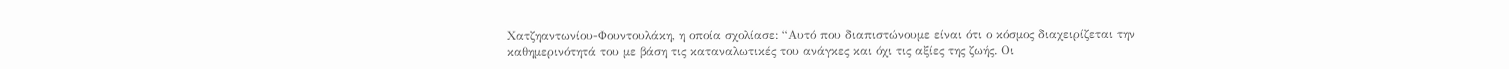Χατζηαντωνίου-Φουντουλάκη, η οποία σχολίασε: “Αυτό που διαπιστώνουμε είναι ότι ο κόσμος διαχειρίζεται την καθημερινότητά του με βάση τις καταναλωτικές του ανάγκες και όχι τις αξίες της ζωής. Οι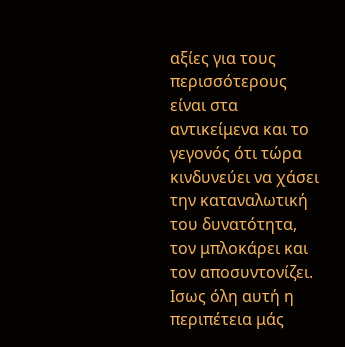αξίες για τους περισσότερους είναι στα αντικείμενα και το γεγονός ότι τώρα κινδυνεύει να χάσει την καταναλωτική του δυνατότητα, τον μπλοκάρει και τον αποσυντονίζει. Ισως όλη αυτή η περιπέτεια μάς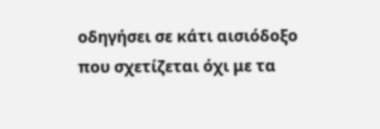οδηγήσει σε κάτι αισιόδοξο που σχετίζεται όχι με τα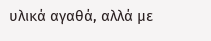υλικά αγαθά, αλλά με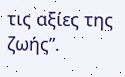τις αξίες της ζωής”.